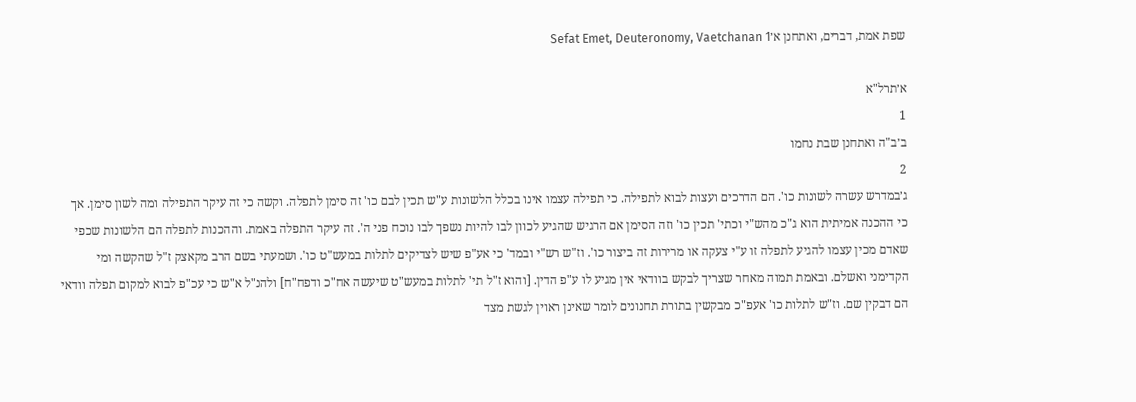שפת אמת, דברים, ואתחנן א׳Sefat Emet, Deuteronomy, Vaetchanan 1

א׳תרל"א
1
ב׳ב"ה ואתחנן שבת נחמו
2
ג׳במדרש עשרה לשונות כו'. הם הדרכים ועצות לבוא לתפילה. כי תפילה עצמו אינו בכלל הלשונות ע"ש תכין לבם כו' זה סימן לתפלה. וקשה כי זה עיקר התפילה ומה לשון סימן. אך כי ההכנה אמיתית הוא ג"כ מהש"י וכתי' תכין כו' וזה הסימן אם הרגיש שהגיע לכוון לבו להיות נשפך לבו נוכח פני ה'. זה עיקר התפלה באמת. וההכנות לתפלה הם הלשונות שכפי שאדם מכין עצמו להגיע לתפלה זו ע"י צעקה או מרירות זה ביצור כו'. וז"ש רש"י ובמד' כי אע"פ שיש לצדיקים לתלות במעש"ט כו'. ושמעתי בשם הרב מקאצק ז"ל שהקשה ומי הקדימני ואשלם. ובאמת תמוה מאחר שצריך לבקש בוודאי אין מגיע לו ע"פ הדין. [והוא ז"ל תי' לתלות במעש"ט שיעשה אח"כ ודפח"ח] ולהנ"ל א"ש כי עכ"פ לבוא למקום תפלה וודאי הם דבקין שם. וז"ש לתלות כו' אעפ"כ מבקשין בתורת תחנונים לומר שאינן ראוין לגשת מצד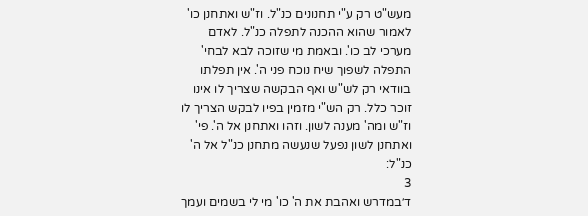מעש"ט רק ע"י תחנונים כנ"ל. וז"ש ואתחנן כו' לאמור שהוא ההכנה לתפלה כנ"ל. לאדם מערכי לב כו'. ובאמת מי שזוכה לבא לבחי' התפלה לשפוך שיח נוכח פני ה'. אין תפלתו בוודאי רק לש"ש ואף הבקשה שצריך לו אינו זוכר כלל. רק הש"י מזמין בפיו לבקש הצריך לו וז"ש ומה' מענה לשון. וזהו ואתחנן אל ה'. פי' ואתחנן לשון נפעל שנעשה מתחנן כנ"ל אל ה' כנ"ל:
3
ד׳במדרש ואהבת את ה' כו' מי לי בשמים ועמך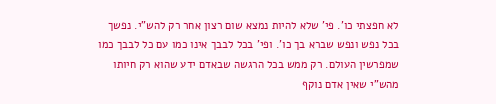לא חפצתי כו'. פי' שלא להיות נמצא שום רצון אחר רק להש"י. נפשך בכל נפש ונפש שברא בך כו'. ופי' בכל לבבך אינו כמו עם כל לבבך כמו שמפרשין העולם. רק ממש בכל הרגשה שבאדם ידע שהוא רק חיותו מהש"י שאין אדם נוקף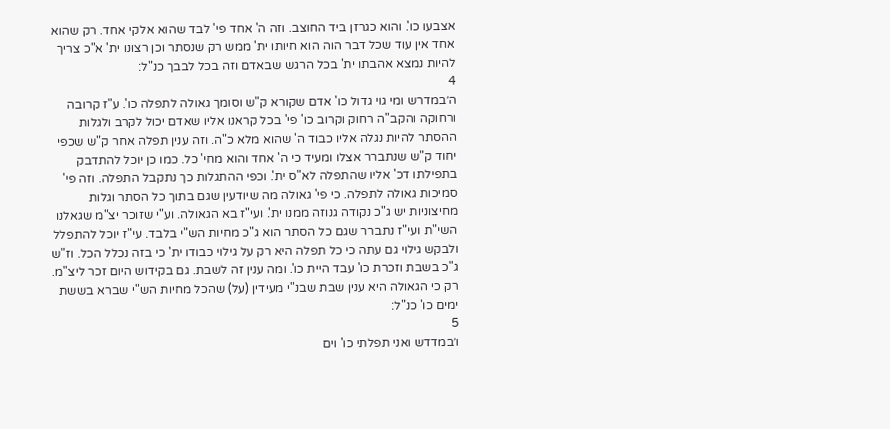אצבעו כו'. והוא כגרזן ביד החוצב. וזה ה' אחד פי' לבד שהוא אלקי אחד. רק שהוא אחד אין עוד שכל דבר הוה הוא חיותו ית' ממש רק שנסתר וכן רצונו ית' א"כ צריך להיות נמצא אהבתו ית' בכל הרגש שבאדם וזה בכל לבבך כנ"ל:
4
ה׳במדרש ומי גוי גדול כו' אדם שקורא ק"ש וסומך גאולה לתפלה כו'. ע"ז קרובה ורחוקה והקב"ה רחוק וקרוב כו' פי' בכל קראנו אליו שאדם יכול לקרב ולגלות ההסתר להיות נגלה אליו כבוד ה' שהוא מלא כ"ה. וזה ענין תפלה אחר ק"ש שכפי יחוד ק"ש שנתברר אצלו ומעיד כי ה' אחד והוא מחי' כל. כמו כן יוכל להתדבק בתפילתו דכ' אליו שהתפלה לא"ס ית'. וכפי ההתגלות כך נתקבל התפלה. וזה פי' סמיכות גאולה לתפלה. כי פי' גאולה מה שיודעין שגם בתוך כל הסתר וגלות מחיצוניות יש ג"כ נקודה גנוזה ממנו ית'. ועי"ז בא הגאולה. וע"י שזוכר יצ"מ שגאלנו השי"ת ועי"ז נתברר שגם כל הסתר הוא ג"כ מחיות הש"י בלבד. עי"ז יוכל להתפלל ולבקש גילוי גם עתה כי כל תפלה היא רק על גילוי כבודו ית' כי בזה נכלל הכל. וז"ש ג"כ בשבת וזכרת כו' עבד היית כו'. ומה ענין זה לשבת. גם בקידוש היום זכר ליצ"מ. רק כי הגאולה היא ענין שבת שבנ"י מעידין (על) שהכל מחיות הש"י שברא בששת ימים כו' כנ"ל:
5
ו׳במדדש ואני תפלתי כו' וים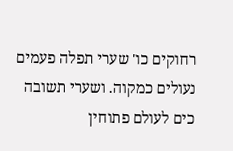רחוקים כו' שערי תפלה פעמים נעולים כמקוה. ושערי תשובה כים לעולם פתוחין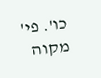כו'. פי' מקוה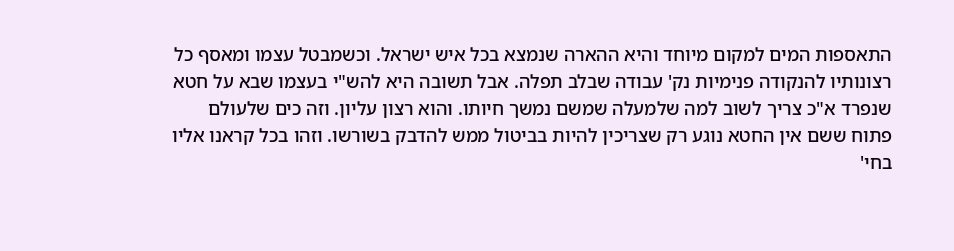התאספות המים למקום מיוחד והיא ההארה שנמצא בכל איש ישראל. וכשמבטל עצמו ומאסף כל רצונותיו להנקודה פנימיות נק' עבודה שבלב תפלה. אבל תשובה היא להש"י בעצמו שבא על חטא שנפרד א"כ צריך לשוב למה שלמעלה שמשם נמשך חיותו. והוא רצון עליון. וזה כים שלעולם פתוח ששם אין החטא נוגע רק שצריכין להיות בביטול ממש להדבק בשורשו. וזהו בכל קראנו אליו בחי'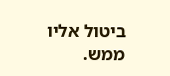ביטול אליו ממש.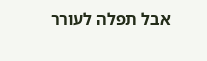אבל תפלה לעורר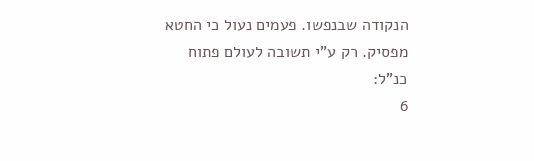הנקודה שבנפשו. פעמים נעול כי החטא מפסיק. רק ע"י תשובה לעולם פתוח כנ"ל:
6